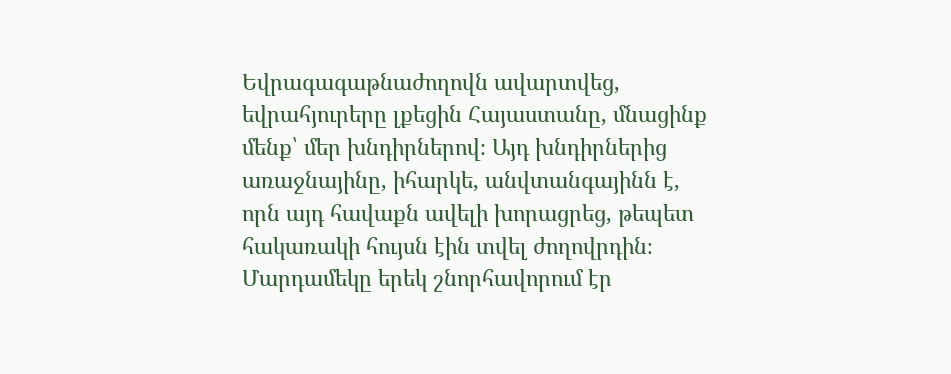Եվրագագաթնաժողովն ավարտվեց, եվրահյուրերը լքեցին Հայաստանը, մնացինք մենք՝ մեր խնդիրներով։ Այդ խնդիրներից առաջնայինը, իհարկե, անվտանգայինն է, որն այդ հավաքն ավելի խորացրեց, թեպետ հակառակի հույսն էին տվել ժողովրդին։ Մարդամեկը երեկ շնորհավորում էր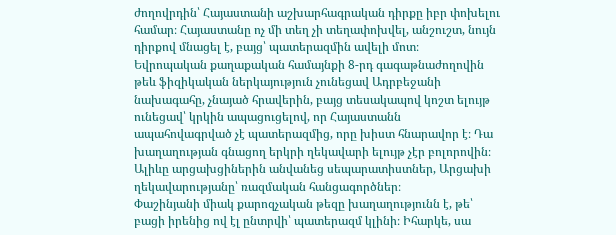ժողովրդին՝ Հայաստանի աշխարհագրական դիրքը իբր փոխելու համար։ Հայաստանը ոչ մի տեղ չի տեղափոխվել, անշուշտ, նույն դիրքով մնացել է, բայց՝ պատերազմին ավելի մոտ։
Եվրոպական քաղաքական համայնքի 8-րդ գագաթնաժողովին թեև ֆիզիկական ներկայություն չունեցավ Ադրբեջանի նախագահը, չնայած հրավերին, բայց տեսակապով կոշտ ելույթ ունեցավ՝ կրկին ապացուցելով, որ Հայաստանն ապահովագրված չէ պատերազմից, որը խիստ հնարավոր է։ Դա խաղաղության գնացող երկրի ղեկավարի ելույթ չէր բոլորովին։ Ալիևը արցախցիներին անվանեց սեպարատիստներ, Արցախի ղեկավարությանը՝ ռազմական հանցագործներ։
Փաշինյանի միակ քարոզչական թեզը խաղաղությունն է, թե՝ բացի իրենից ով էլ ընտրվի՝ պատերազմ կլինի։ Իհարկե, սա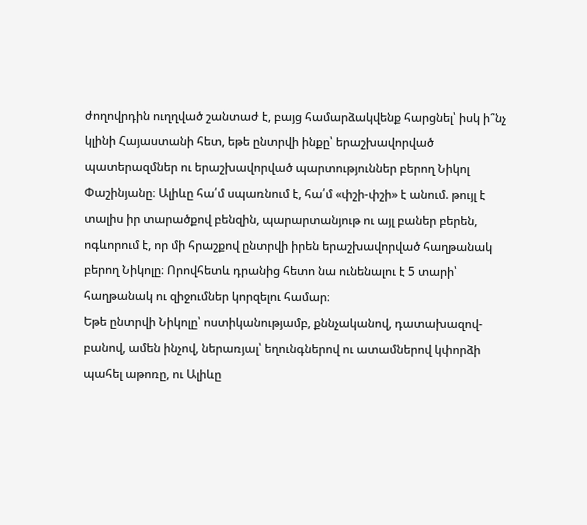ժողովրդին ուղղված շանտաժ է, բայց համարձակվենք հարցնել՝ իսկ ի՞նչ կլինի Հայաստանի հետ, եթե ընտրվի ինքը՝ երաշխավորված պատերազմներ ու երաշխավորված պարտություններ բերող Նիկոլ Փաշինյանը։ Ալիևը հա՛մ սպառնում է, հա՛մ «փշի-փշի» է անում. թույլ է տալիս իր տարածքով բենզին, պարարտանյութ ու այլ բաներ բերեն, ոգևորում է, որ մի հրաշքով ընտրվի իրեն երաշխավորված հաղթանակ բերող Նիկոլը։ Որովհետև դրանից հետո նա ունենալու է 5 տարի՝ հաղթանակ ու զիջումներ կորզելու համար։
Եթե ընտրվի Նիկոլը՝ ոստիկանությամբ, քննչականով, դատախազով-բանով, ամեն ինչով, ներառյալ՝ եղունգներով ու ատամներով կփորձի պահել աթոռը, ու Ալիևը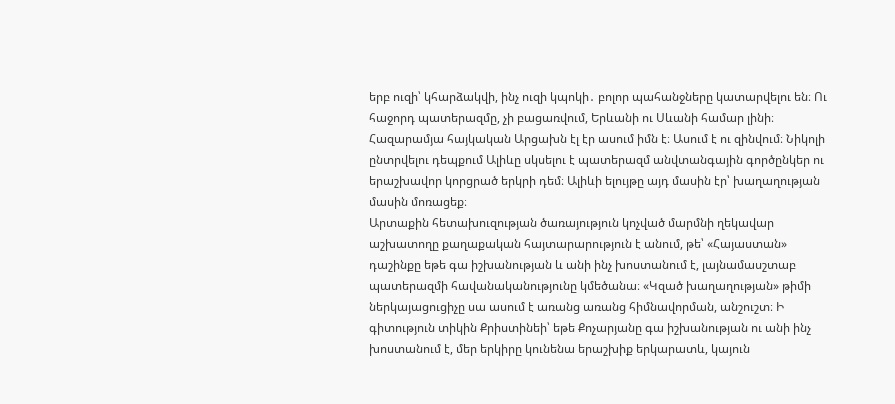երբ ուզի՝ կհարձակվի, ինչ ուզի կպոկի․ բոլոր պահանջները կատարվելու են։ Ու հաջորդ պատերազմը, չի բացառվում, Երևանի ու Սևանի համար լինի։ Հազարամյա հայկական Արցախն էլ էր ասում իմն է։ Ասում է ու զինվում։ Նիկոլի ընտրվելու դեպքում Ալիևը սկսելու է պատերազմ անվտանգային գործընկեր ու երաշխավոր կորցրած երկրի դեմ։ Ալիևի ելույթը այդ մասին էր՝ խաղաղության մասին մոռացեք։
Արտաքին հետախուզության ծառայություն կոչված մարմնի ղեկավար աշխատողը քաղաքական հայտարարություն է անում, թե՝ «Հայաստան» դաշինքը եթե գա իշխանության և անի ինչ խոստանում է, լայնամասշտաբ պատերազմի հավանականությունը կմեծանա։ «Կզած խաղաղության» թիմի ներկայացուցիչը սա ասում է առանց առանց հիմնավորման, անշուշտ։ Ի գիտություն տիկին Քրիստինեի՝ եթե Քոչարյանը գա իշխանության ու անի ինչ խոստանում է, մեր երկիրը կունենա երաշխիք երկարատև, կայուն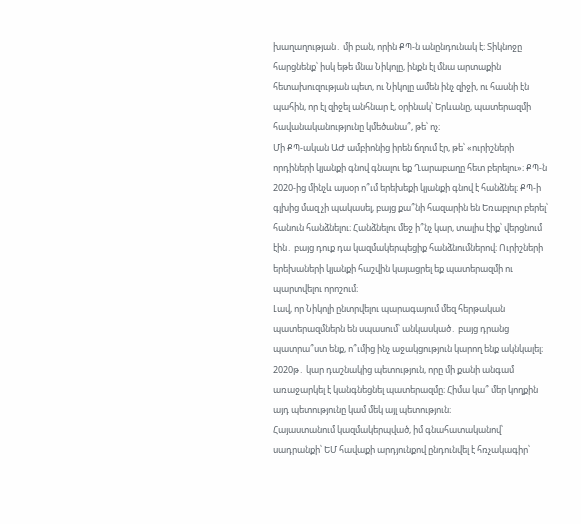խաղաղության․ մի բան, որին ՔՊ-ն անընդունակ է։ Տիկնոջը հարցնենք՝ իսկ եթե մնա Նիկոլը, ինքն էլ մնա արտաքին հետախուզության պետ, ու Նիկոլը ամեն ինչ զիջի, ու հասնի էն պահին, որ էլ զիջել անհնար է, օրինակ՝ Երևանը, պատերազմի հավանականությունը կմեծանա՞, թե՝ ոչ։
Մի ՔՊ-ական ԱԺ ամբիոնից իրեն ճղում էր, թե՝ «ուրիշների որդիների կյանքի գնով գնալու եք Ղարաբաղը հետ բերելու»։ ՔՊ-ն 2020-ից մինչև այսօր ո՞ւմ երեխեքի կյանքի գնով է հանձնել։ ՔՊ-ի գլխից մազ չի պակասել, բայց քա՞նի հազարին են Եռաբլուր բերել՝ հանուն հանձնելու։ Հանձնելու մեջ ի՞նչ կար, տալիս էիք՝ վերցնում էին․ բայց դուք դա կազմակերպեցիք հանձնումներով։ Ուրիշների երեխաների կյանքի հաշվին կայացրել եք պատերազմի ու պարտվելու որոշում։
Լավ, որ Նիկոլի ընտրվելու պարագայում մեզ հերթական պատերազմներն են սպասում՝ անկասկած․ բայց դրանց պատրա՞ստ ենք, ո՞ւմից ինչ աջակցություն կարող ենք ակնկալել։ 2020թ․ կար դաշնակից պետություն, որը մի քանի անգամ առաջարկել է կանգնեցնել պատերազմը։ Հիմա կա՞ մեր կողքին այդ պետությունը կամ մեկ այլ պետություն։
Հայաստանում կազմակերպված, իմ գնահատականով՝ սադրանքի՝ ԵՄ հավաքի արդյունքով ընդունվել է հռչակագիր՝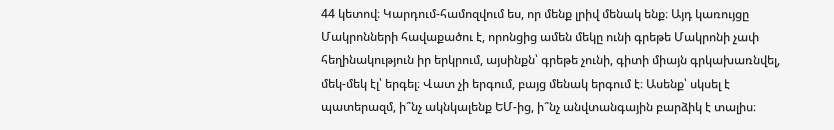44 կետով։ Կարդում-համոզվում ես, որ մենք լրիվ մենակ ենք։ Այդ կառույցը Մակրոնների հավաքածու է, որոնցից ամեն մեկը ունի գրեթե Մակրոնի չափ հեղինակություն իր երկրում, այսինքն՝ գրեթե չունի, գիտի միայն գրկախառնվել, մեկ-մեկ էլ՝ երգել։ Վատ չի երգում, բայց մենակ երգում է։ Ասենք՝ սկսել է պատերազմ, ի՞նչ ակնկալենք ԵՄ-ից, ի՞նչ անվտանգային բարձիկ է տալիս։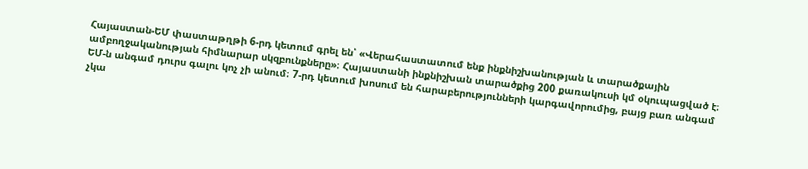Հայաստան-ԵՄ փաստաթղթի 6-րդ կետում գրել են՝ «Վերահաստատում ենք ինքնիշխանության և տարածքային ամբողջականության հիմնարար սկզբունքները»։ Հայաստանի ինքնիշխան տարածքից 200 քառակուսի կմ օկուպացված է։ ԵՄ-ն անգամ դուրս գալու կոչ չի անում։ 7-րդ կետում խոսում են հարաբերությունների կարգավորումից, բայց բառ անգամ չկա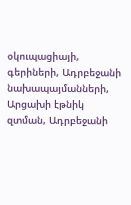օկուպացիայի, գերիների, Ադրբեջանի նախապայմանների, Արցախի էթնիկ զտման, Ադրբեջանի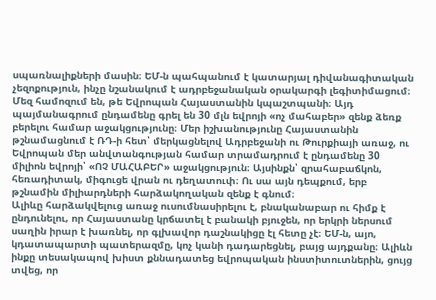սպառնալիքների մասին։ ԵՄ-ն պահպանում է կատարյալ դիվանագիտական չեզոքություն, ինչը նշանակում է ադրբեջանական օրակարգի լեգիտիմացում։
Մեզ համոզում են, թե Եվրոպան Հայաստանին կպաշտպանի։ Այդ պայմանագրում ընդամենը գրել են 30 մլն եվրոյի «ոչ մահաբեր» զենք ձեռք բերելու համար աջակցությունը։ Մեր իշխանությունը Հայաստանին թշնամացնում է ՌԴ-ի հետ՝ մերկացնելով Ադրբեջանի ու Թուրքիայի առաջ, ու Եվրոպան մեր անվտանգության համար տրամադրում է ընդամենը 30 միլիոն եվրոյի՝ «ՈՉ ՄԱՀԱԲԵՐ» աջակցություն։ Այսինքն՝ զրահաբաճկոն, հեռադիտակ, միգուցե վրան ու դեղատուփ։ Ու սա այն դեպքում, երբ թշնամին միլիարդների հարձակողական զենք է գնում։
Ալիևը հարձակվելուց առաջ ուսումնասիրելու է, բնականաբար ու հիմք է ընդունելու, որ Հայաստանը կրճատել է բանակի բյուջեն, որ երկրի ներսում սաղին իրար է խառնել, որ գլխավոր դաշնակիցը էլ հետը չէ։ ԵՄ-ն, այո, կդատապարտի պատերազմը, կոչ կանի դադարեցնել, բայց այդքանը։ Ալիևն ինքը տեսակապով խիստ քննադատեց եվրոպական ինստիտուտներին, ցույց տվեց, որ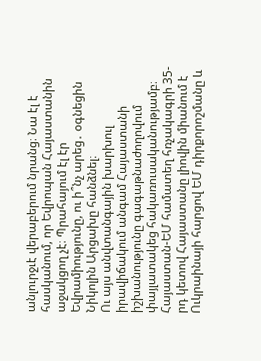անլուրջւէ վերաբերում նրանց։ Նա էլ է հասկանում, որ Եվրոպան Հայաստանին աջակցող չէ։ Պրահայում էլ էր Եվրամիությունը, ու ի՞նչ արեց․ օգնեցին Նիկոլին Արցախը հանձնել։
Ու այս անվտանգային խարխուլ իրավիճակում անգամ Հայաստանի իշխանությունը գագաթնաժողովում փայլատակեց հակառուսականությամբ։ Հայաստան-ԵՄ համատեղ հռչակագրի 35-րդ կետով Հայաստանը լիովին միանում է Ուկրաինայի հարցով ԵՄ դիրքորոշմանը և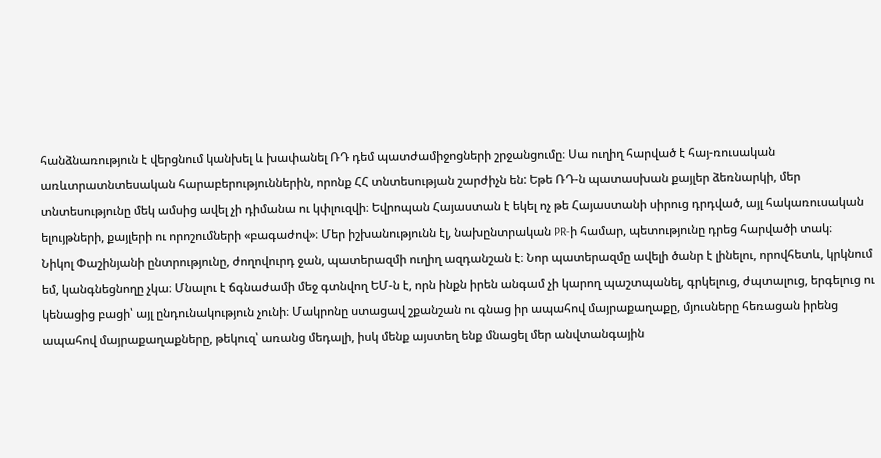հանձնառություն է վերցնում կանխել և խափանել ՌԴ դեմ պատժամիջոցների շրջանցումը։ Սա ուղիղ հարված է հայ-ռուսական առևտրատնտեսական հարաբերություններին, որոնք ՀՀ տնտեսության շարժիչն են: Եթե ՌԴ-ն պատասխան քայլեր ձեռնարկի, մեր տնտեսությունը մեկ ամսից ավել չի դիմանա ու կփլուզվի։ Եվրոպան Հայաստան է եկել ոչ թե Հայաստանի սիրուց դրդված, այլ հակառուսական ելույթների, քայլերի ու որոշումների «բագաժով»։ Մեր իշխանությունն էլ, նախընտրական PR-ի համար, պետությունը դրեց հարվածի տակ։
Նիկոլ Փաշինյանի ընտրությունը, ժողովուրդ ջան, պատերազմի ուղիղ ազդանշան է։ Նոր պատերազմը ավելի ծանր է լինելու, որովհետև, կրկնում եմ, կանգնեցնողը չկա։ Մնալու է ճգնաժամի մեջ գտնվող ԵՄ-ն է, որն ինքն իրեն անգամ չի կարող պաշտպանել, գրկելուց, ժպտալուց, երգելուց ու կենացից բացի՝ այլ ընդունակություն չունի։ Մակրոնը ստացավ շքանշան ու գնաց իր ապահով մայրաքաղաքը, մյուսները հեռացան իրենց ապահով մայրաքաղաքները, թեկուզ՝ առանց մեդալի, իսկ մենք այստեղ ենք մնացել մեր անվտանգային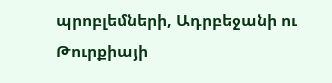պրոբլեմների, Ադրբեջանի ու Թուրքիայի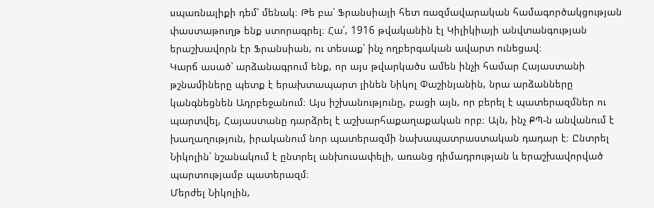սպառնալիքի դեմ՝ մենակ։ Թե բա՝ Ֆրանսիայի հետ ռազմավարական համագործակցության փաստաթուղթ ենք ստորագրել։ Հա՛, 1916 թվականին էլ Կիլիկիայի անվտանգության երաշխավորն էր Ֆրանսիան, ու տեսաք՝ ինչ ողբերգական ավարտ ունեցավ։
Կարճ ասած՝ արձանագրում ենք, որ այս թվարկածս ամեն ինչի համար Հայաստանի թշնամիները պետք է երախտապարտ լինեն Նիկոլ Փաշինյանին, նրա արձանները կանգնեցնեն Ադրբեջանում։ Այս իշխանությունը, բացի այն, որ բերել է պատերազմներ ու պարտվել, Հայաստանը դարձրել է աշխարհաքաղաքական որբ։ Այն, ինչ ՔՊ-ն անվանում է խաղաղություն, իրականում նոր պատերազմի նախապատրաստական դադար է։ Ընտրել Նիկոլին՝ նշանակում է ընտրել անխուսափելի, առանց դիմադրության և երաշխավորված պարտությամբ պատերազմ։
Մերժել Նիկոլին,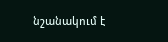նշանակում է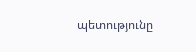պետությունը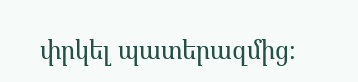փրկել պատերազմից։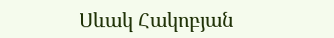Սևակ Հակոբյան